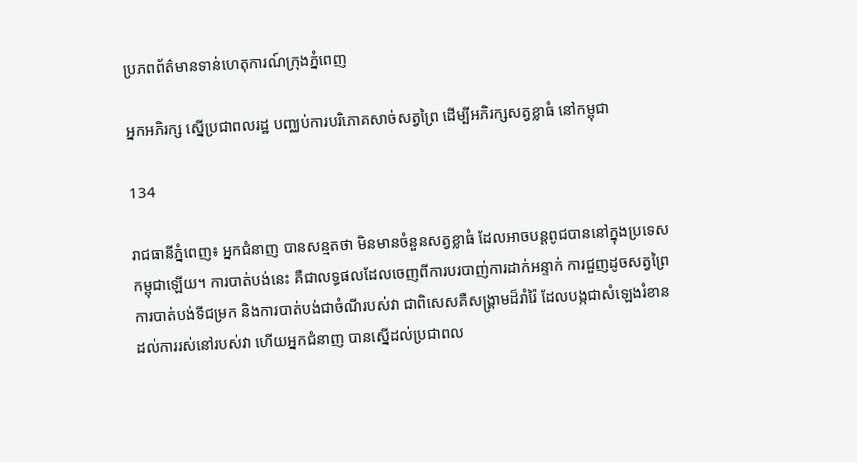ប្រភពព័ត៌មានទាន់ហេតុការណ៍ក្រុងភ្នំពេញ

អ្នកអភិរក្ស ស្នើប្រជាពលរដ្ឋ បញ្ឈប់ការបរិភោគសាច់សត្វព្រៃ ដើម្បីអភិរក្សសត្វខ្លាធំ នៅកម្ពុជា

134

រាជធានីភ្នំពេញ៖ អ្នកជំនាញ បានសន្មតថា មិនមានចំនួនសត្វខ្លាធំ ដែលអាចបន្តពូជបាននៅក្នុងប្រទេសកម្ពុជាឡើយ។ ការបាត់បង់នេះ គឺជាលទ្ធផលដែលចេញពីការបរបាញ់ការដាក់អន្ទាក់ ការជួញដូចសត្វព្រៃ ការបាត់បង់ទីជម្រក និងការបាត់បង់ជាចំណីរបស់វា ជាពិសេសគឺសង្រ្គាមដ៏រាំរ៉ៃ ដែលបង្កជាសំឡេងរំខាន ដល់ការរស់នៅរបស់វា ហើយអ្នកជំនាញ បានស្នើដល់ប្រជាពល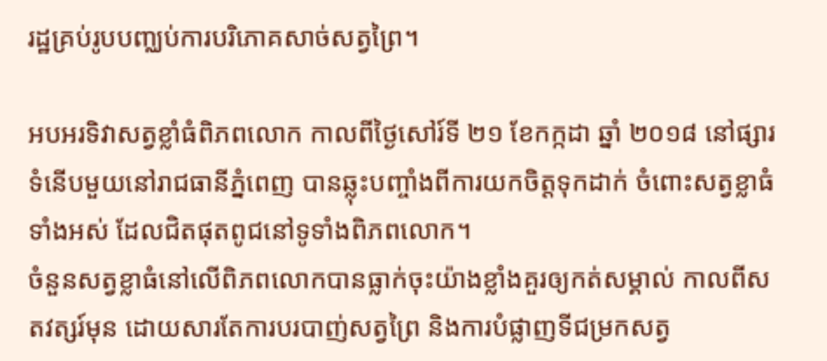រដ្ឋគ្រប់រូបបញ្ឈប់ការបរិភោគសាច់សត្វព្រៃ។

អបអរទិវាសត្វខ្លាំធំពិភពលោក កាលពីថ្ងៃសៅរ៍ទី ២១ ខែកក្កដា ឆ្នាំ ២០១៨ នៅផ្សារទំនើបមួយនៅរាជធានីភ្នំពេញ បានឆ្លុះបញ្ចាំងពីការយកចិត្តទុកដាក់ ចំពោះសត្វខ្លាធំទាំងអស់ ដែលជិតផុតពូជនៅទូទាំងពិភពលោក។
ចំនួនសត្វខ្លាធំនៅលើពិភពលោកបានធ្លាក់ចុះយ៉ាងខ្លាំងគួរឲ្យកត់សម្គាល់ កាលពីសតវត្សរ៍មុន ដោយសារតែការបរបាញ់សត្វព្រៃ និងការបំផ្លាញទីជម្រកសត្វ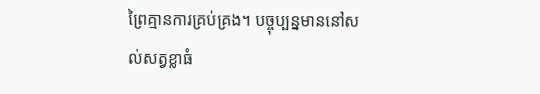ព្រៃគ្មានការគ្រប់គ្រង។ បច្ចុប្បន្នមាននៅសល់សត្វខ្លាធំ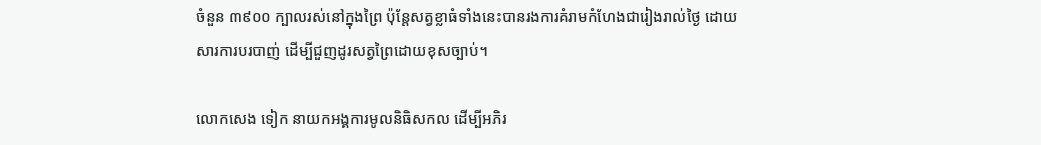ចំនួន ៣៩០០ ក្បាលរស់នៅក្នុងព្រៃ ប៉ុន្តែសត្វខ្លាធំទាំងនេះបានរងការគំរាមកំហែងជារៀងរាល់ថ្ងៃ ដោយសារការបរបាញ់ ដើម្បីជួញដូរសត្វព្រៃដោយខុសច្បាប់។

លោកសេង ទៀក នាយកអង្គការមូលនិធិសកល ដើម្បីអភិរ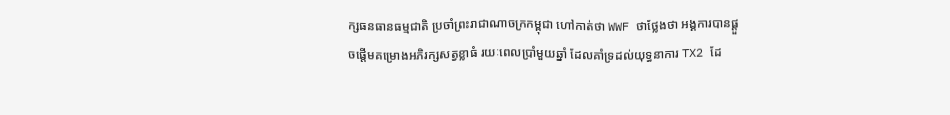ក្សធនធានធម្មជាតិ ប្រចាំព្រះរាជាណាចក្រកម្ពុជា ហៅកាត់ថា WWF ថាថ្លែងថា អង្គការបានផ្តួចផ្តើមគម្រោងអភិរក្សសត្វខ្លាធំ រយៈពេលប្រាំមួយឆ្នាំ ដែលគាំទ្រដល់យុទ្ធនាការ TX2 ដែ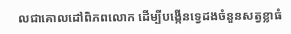លជាគោលដៅពិភពលោក ដើម្បីបង្កើនទ្វេដងចំនួនសត្វខ្លាធំ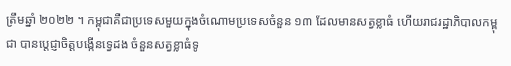ត្រឹមឆ្នាំ ២០២២ ។ កម្ពុជាគឺជាប្រទេសមួយក្នុងចំណោមប្រទេសចំនួន ១៣ ដែលមានសត្វខ្លាធំ ហើយរាជរដ្ឋាភិបាលកម្ពុជា បានប្តេជ្ញាចិត្តបង្កើនទ្វេដង ចំនួនសត្វខ្លាធំទូ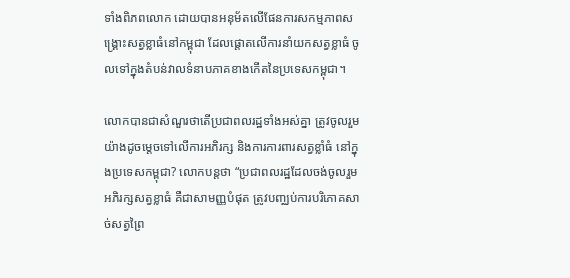ទាំងពិភពលោក ដោយបានអនុម័តលើផែនការសកម្មភាពសង្រ្គោះសត្វខ្លាធំនៅកម្ពុជា ដែលផ្តោតលើការនាំយកសត្វខ្លាធំ ចូលទៅក្នុងតំបន់វាលទំនាបភាគខាងកើតនៃប្រទេសកម្ពុជា។

លោកបានជាសំណួរថាតើប្រជាពលរដ្ឋទាំងអស់គ្នា ត្រូវចូលរួមយ៉ាងដូចម្តេចទៅលើការអភិរក្ស និងការការពារសត្វខ្លាំធំ នៅក្នុងប្រទេសកម្ពុជា? លោកបន្តថា “ប្រជាពលរដ្ឋដែលចង់ចូលរួមអភិរក្សសត្វខ្លាធំ គឺជាសាមញ្ញបំផុត ត្រូវបញ្ឈប់ការបរិភោគសាច់សត្វព្រៃ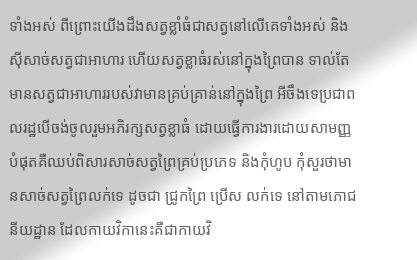ទាំងអស់ ពីព្រោះយើងដឹងសត្វខ្លាំធំជាសត្វនៅលើគេទាំងអស់ និងស៊ីសាច់សត្វជាអាហារ ហើយសត្វខ្លាធំរស់នៅក្នុងព្រៃបាន ទាល់តែមានសត្វជាអាហាររបស់វាមានគ្រប់គ្រាន់នៅក្នុងព្រៃ អីចឹងទេប្រជាពលរដ្ឋបើចង់ចូលរួមអភិរក្សសត្វខ្លាធំ ដោយធ្វើការងារដោយសាមញ្ញបំផុតគឺឈប់ពិសារសាច់សត្វព្រៃគ្រប់ប្រភេទ និងកុំហូប កុំសួរថាមានសាច់សត្វព្រៃលក់ទេ ដូចជា ជ្រូកព្រៃ ប្រើស លក់ទេ នៅតាមភោជនីយដ្ឋាន ដែលកាយវិកានេះគឺជាកាយវិ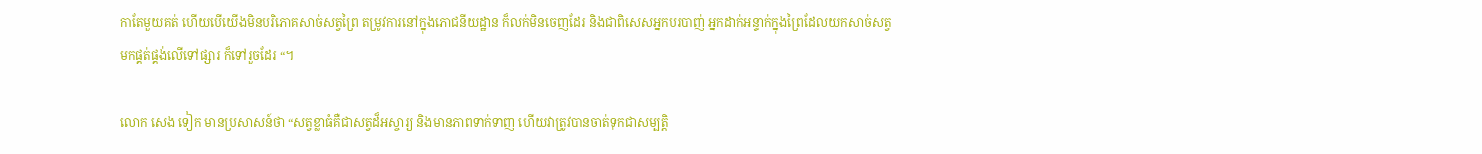កាតែមួយគត់ ហើយបើយើងមិនបរិភោគសាច់សត្វព្រៃ តម្រូវការនៅក្នុងភោជនីយដ្ឋាន ក៏លក់មិនចេញដែរ និងជាពិសេសអ្នកបរបាញ់ អ្នកដាក់អន្ទាក់ក្នុងព្រៃដែលយកសាច់សត្វមកផ្គត់ផ្គង់លើទៅផ្សារ ក៏ទៅរួចដែរ “។

លោក សេង ទៀក មានប្រសាសន៍ថា “សត្វខ្លាធំគឺជាសត្វដ៏អស្ចារ្យ និងមានភាពទាក់ទាញ ហើយវាត្រូវបានចាត់ទុកជាសម្បត្តិ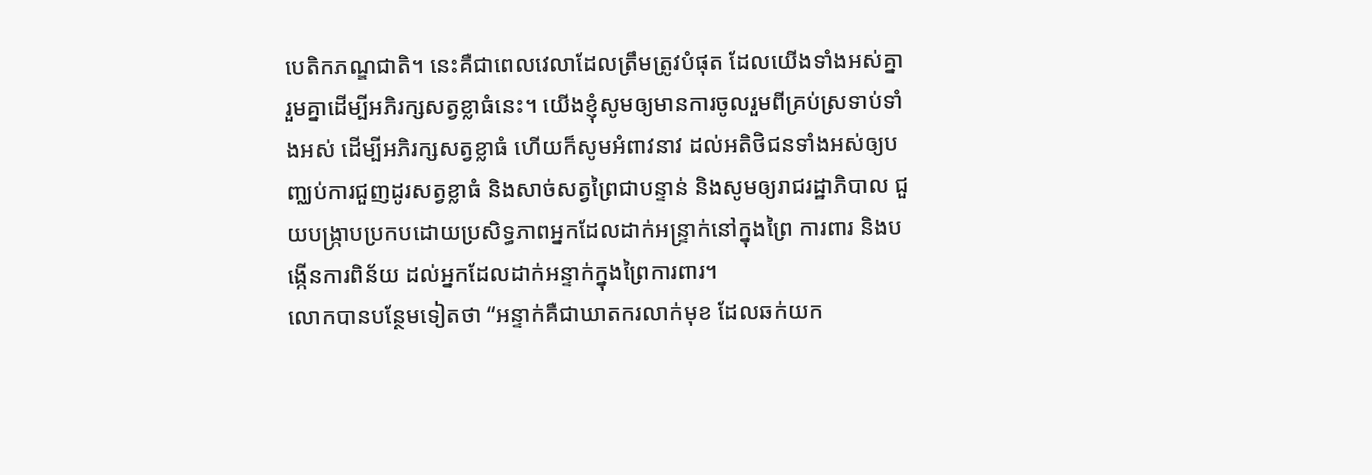បេតិកភណ្ឌជាតិ។ នេះគឺជាពេលវេលាដែលត្រឹមត្រូវបំផុត ដែលយើងទាំងអស់គ្នា រួមគ្នាដើម្បីអភិរក្សសត្វខ្លាធំនេះ។ យើងខ្ញុំសូមឲ្យមានការចូលរួមពីគ្រប់ស្រទាប់ទាំងអស់ ដើម្បីអភិរក្សសត្វខ្លាធំ ហើយក៏សូមអំពាវនាវ ដល់អតិថិជនទាំងអស់ឲ្យបញ្ឈប់ការជួញដូរសត្វខ្លាធំ និងសាច់សត្វព្រៃជាបន្ទាន់ និងសូមឲ្យរាជរដ្ឋាភិបាល ជួយបង្ក្រាបប្រកបដោយប្រសិទ្ធភាពអ្នកដែលដាក់អន្ទ្រាក់នៅក្នុងព្រៃ ការពារ និងបង្កើនការពិន័យ ដល់អ្នកដែលដាក់អន្ទាក់ក្នុងព្រៃការពារ។
លោកបានបន្ថែមទៀតថា “អន្ទាក់គឺជាឃាតករលាក់មុខ ដែលឆក់យក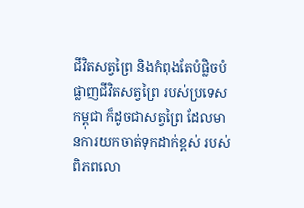ជីវិតសត្វព្រៃ និងកំពុងតែបំផ្លិចបំផ្លាញជីវិតសត្វព្រៃ របស់ប្រទេសកម្ពុជា ក៏ដូចជាសត្វព្រៃ ដែលមានការយកចាត់ទុកដាក់ខ្ពស់ របស់ពិភពលោ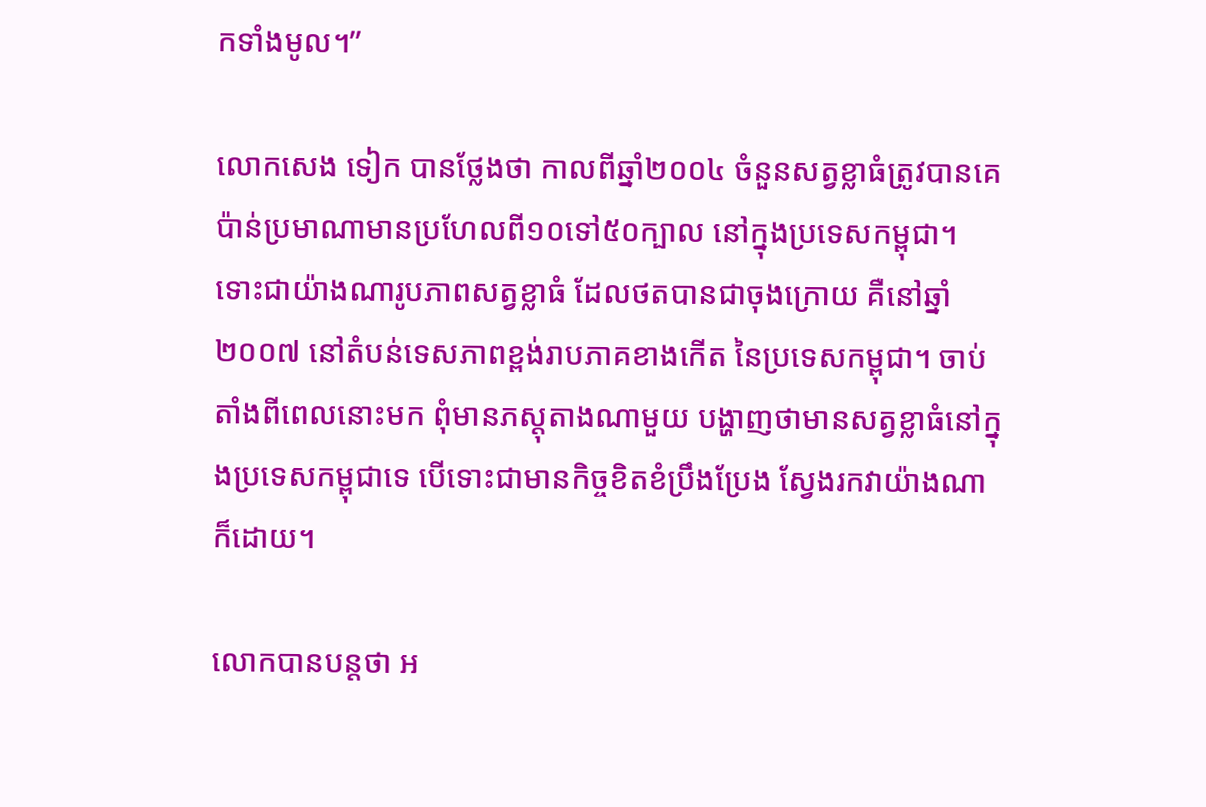កទាំងមូល។”

លោកសេង ទៀក បានថ្លែងថា កាលពីឆ្នាំ២០០៤ ចំនួនសត្វខ្លាធំត្រូវបានគេប៉ាន់ប្រមាណាមានប្រហែលពី១០ទៅ៥០ក្បាល នៅក្នុងប្រទេសកម្ពុជា។ ទោះជាយ៉ាងណារូបភាពសត្វខ្លាធំ ដែលថតបានជាចុងក្រោយ គឺនៅឆ្នាំ២០០៧ នៅតំបន់ទេសភាពខ្ពង់រាបភាគខាងកើត នៃប្រទេសកម្ពុជា។ ចាប់តាំងពីពេលនោះមក ពុំមានភស្តុតាងណាមួយ បង្ហាញថាមានសត្វខ្លាធំនៅក្នុងប្រទេសកម្ពុជាទេ បើទោះជាមានកិច្ចខិតខំប្រឹងប្រែង ស្វែងរកវាយ៉ាងណាក៏ដោយ។

លោកបានបន្តថា អ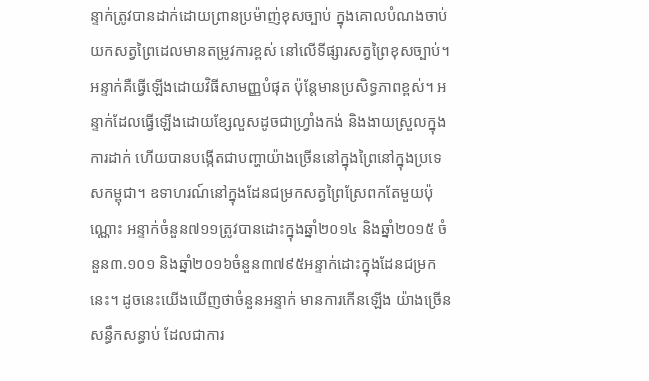ន្ទាក់ត្រូវបានដាក់ដោយព្រានប្រម៉ាញ់ខុសច្បាប់ ក្នុងគោលបំណងចាប់យកសត្វព្រៃដេលមានតម្រូវការខ្ពស់ នៅលើទីផ្សារសត្វព្រៃខុសច្បាប់។ អន្ទាក់គឺធ្វើឡើងដោយវិធីសាមញ្ញបំផុត ប៉ុន្តែមានប្រសិទ្ធភាពខ្ពស់។ អន្ទាក់ដែលធ្វើឡើងដោយខ្សែលួសដូចជាហ្វ្រាំងកង់ និងងាយស្រួលក្នុងការដាក់ ហើយបានបង្កើតជាបញ្ហាយ៉ាងច្រើននៅក្នុងព្រៃនៅក្នុងប្រទេសកម្ពុជា។ ឧទាហរណ៍នៅក្នុងដែនជម្រកសត្វព្រៃស្រែពកតែមួយប៉ុណ្ណោះ អន្ទាក់ចំនួន៧១១ត្រូវបានដោះក្នុងឆ្នាំ២០១៤ និងឆ្នាំ២០១៥ ចំនួន៣.១០១ និងឆ្នាំ២០១៦ចំនួន៣៧៩៥អន្ទាក់ដោះក្នុងដែនជម្រកនេះ។ ដូចនេះយើងឃើញថាចំនួនអន្ទាក់ មានការកើនឡើង យ៉ាងច្រើនសន្ធឹកសន្ធាប់ ដែលជាការ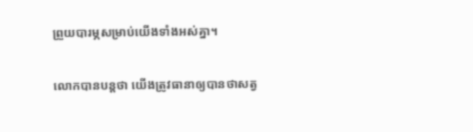ព្រួយបារម្ភសម្រាប់យើងទាំងអស់គ្នា។

លោកបានបន្តថា យើងត្រូវធានាឲ្យបានថាសត្វ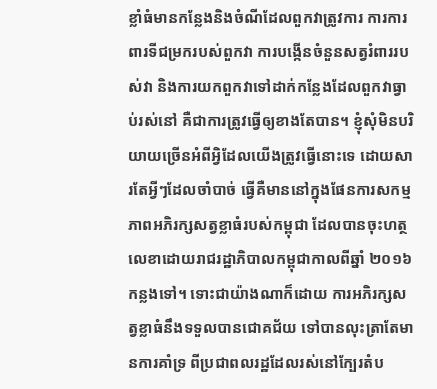ខ្លាំធំមានកន្លែងនិងចំណីដែលពួកវាត្រូវការ ការការពារទីជម្រករបស់ពួកវា ការបង្កើនចំនួនសត្វរំពាររបស់វា និងការយកពួកវាទៅដាក់កន្លែងដែលពួកវាធ្វាប់រស់នៅ គឺជាការត្រូវធ្វើឲ្យខាងតែបាន។ ខ្ញុំសុំមិនបរិយាយច្រើនអំពីអ្វិដែលយើងត្រូវធ្វើនោះទេ ដោយសារតែអ្វីៗដែលចាំបាច់ ធ្វើគឺមាននៅក្នុងផែនការសកម្មភាពអភិរក្សសត្វខ្លាធំរបស់កម្ពុជា ដែលបានចុះហត្ថលេខាដោយរាជរដ្ឋាភិបាលកម្ពុជាកាលពីឆ្នាំ ២០១៦កន្លងទៅ។ ទោះជាយ៉ាងណាក៏ដោយ ការអភិរក្សសត្វខ្លាធំនឹងទទួលបានជោគជ័យ ទៅបានលុះត្រាតែមានការគាំទ្រ ពីប្រជាពលរដ្ឋដែលរស់នៅក្បែរតំប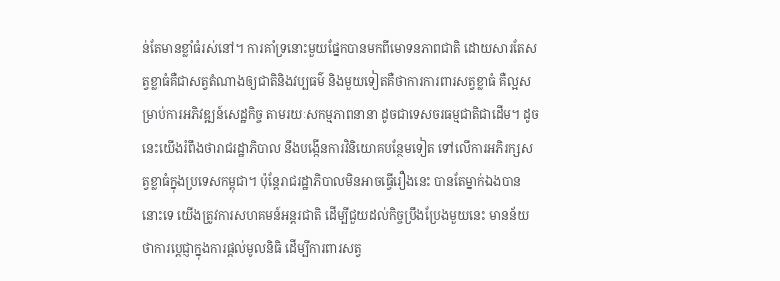ន់តែមានខ្លាំធំរស់នៅ។ ការគាំទ្រនោះមួយផ្នែកបានមកពីមោទនភាពជាតិ ដោយសារតែសត្វខ្លាធំគឺជាសត្វតំណាងឲ្យជាតិនិងវប្បធម៌ និងមួយទៀតគឺថាការការពារសត្វខ្លាធំ គឺល្អសម្រាប់ការអភិវឌ្ឍន៍សេដ្ឋកិច្ច តាមរយៈសកម្មភាពនានា ដូចជាទេសចរធម្មជាតិជាដើម។ ដូចនេះយើងរំពឹងថារាជរដ្ឋាភិបាល នឹងបង្កើនការវិនិយោគបន្ថែមទៀត ទៅលើការអភិរក្សសត្វខ្លាធំក្នុងប្រទេសកម្ពុជា។ ប៉ុន្តែរាជរដ្ឋាភិបាលមិនអាចធ្វើរឿងនេះ បានតែម្នាក់ឯងបាននោះទេ យើងត្រូវការសហគមន៍អន្តរជាតិ ដើម្បីជួយដល់កិច្ចប្រឹងប្រែងមួយនេះ មានន័យថាការប្តេជ្ញាក្នុងការផ្តល់មូលនិធិ ដើម្បីការពារសត្វ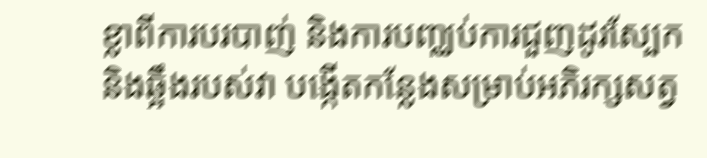ខ្លាពីការបរបាញ់ និងការបញ្ឈប់ការជួញដូរស្បែកនិងឆ្អឹងរបស់វា បង្កើតកន្លែងសម្រាប់អភិរក្សសត្វ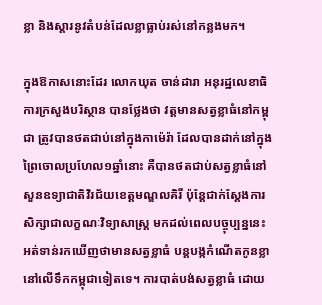ខ្លា និងស្តារនូវតំបន់ដែលខ្លាធ្លាប់រស់នៅកន្លងមក។

ក្នុងឱកាសនោះដែរ លោកឃុត ចាន់ដារា អនុរដ្ឋលេខាធិការក្រសួងបរិស្ថាន បានថ្លែងថា វត្តមានសត្វខ្លាធំនៅកម្ពុជា ត្រូវបានថតជាប់នៅក្នុងកាម៉េរ៉ា ដែលបានដាក់នៅក្នុងព្រៃចោលប្រហែល១ឆ្នាំនោះ គឺបានថតជាប់សត្វខ្លាធំនៅសួនឧទ្យាជាតិវិរជ័យខេត្តមណ្ឌលគិរី ប៉ុន្តែជាក់ស្តែងការសិក្សាជាលក្ខណៈវិទ្យាសាស្រ្ត មកដល់ពេលបច្ចុប្បន្ននេះ អត់ទាន់រកឃើញថាមានសត្វខ្លាធំ បន្តបង្កកំណើតកូនខ្លានៅលើទឹកកម្ពុជាទៀតទេ។ ការបាត់បង់សត្វខ្លាធំ ដោយ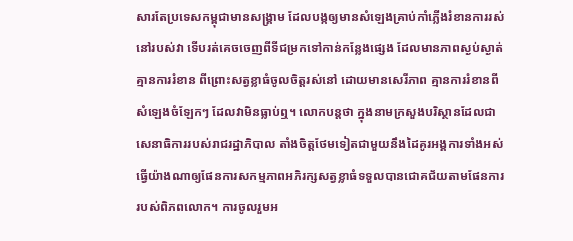សារតែប្រទេសកម្ពុជាមានសង្រ្គាម ដែលបង្កឲ្យមានសំឡេងគ្រាប់កាំភ្លើងរំខានការរស់នៅរបស់វា ទើបរត់គេចចេញពីទីជម្រកទៅកាន់កន្លែងផ្សេង ដែលមានភាពស្ងប់ស្ងាត់ គ្មានការរំខាន ពីព្រោះសត្វខ្លាធំចូលចិត្តរស់នៅ ដោយមានសេរីភាព គ្មានការរំខានពីសំឡេងចំឡែកៗ ដែលវាមិនធ្លាប់ឮ។ លោកបន្តថា ក្នុងនាមក្រសួងបរិស្ថានដែលជាសេនាធិការរបស់រាជរដ្ឋាភិបាល តាំងចិត្តថែមទៀតជាមួយនឹងដៃគូរអង្គការទាំងអស់ ធ្វើយ៉ាងណាឲ្យផែនការសកម្មភាពអភិរក្សសត្វខ្លាធំទទួលបានជោគជ័យតាមផែនការរបស់ពិភពលោក។ ការចូលរួមអ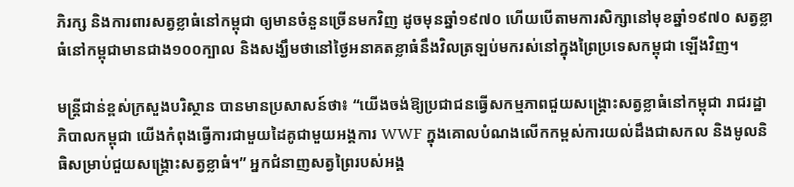ភិរក្ស និងការពារសត្វខ្លាធំនៅកម្ពុជា ឲ្យមានចំនួនច្រើនមកវិញ ដូចមុនឆ្នាំ១៩៧០ ហើយបើតាមការសិក្សានៅមុខឆ្នាំ១៩៧០ សត្វខ្លាធំនៅកម្ពុជាមានជាង១០០ក្បាល និងសង្ឃឹមថានៅថ្ងៃអនាគតខ្លាធំនឹងវិលត្រឡប់មករស់នៅក្នុងព្រៃប្រទេសកម្ពុជា ឡើងវិញ។

មន្រ្តីជាន់ខ្ពស់ក្រសួងបរិស្ថាន បានមានប្រសាសន៍ថា៖ “យើងចង់ឱ្យប្រជាជនធ្វើសកម្មភាពជួយសង្គ្រោះសត្វខ្លាធំនៅកម្ពុជា រាជរដ្ឋាភិបាលកម្ពុជា យើងកំពុងធ្វើការជាមួយដៃគូជាមួយអង្គការ WWF ក្នុងគោលបំណងលើកកម្ពស់ការយល់ដឹងជាសកល និងមូលនិធិសម្រាប់ជួយសង្រ្គោះសត្វខ្លាធំ។” អ្នកជំនាញសត្វព្រៃរបស់អង្គ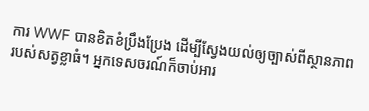ការ WWF បានខិតខំប្រឹងប្រែង ដើម្បីស្វែងយល់ឲ្យច្បាស់ពីស្ថានភាពរបស់សត្វខ្លាធំ។ អ្នកទេសចរណ៍ក៏ចាប់អារ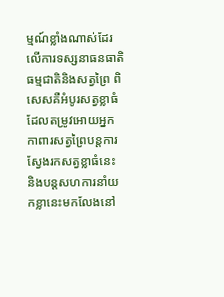ម្មណ៍ខ្លាំងណាស់ដែរលើការទស្សនាធនធាតិធម្មជាតិនិងសត្វព្រៃ ពិសេសគឺអំបូរសត្វខ្លាធំ ដែលតម្រូវអោយអ្នកកាពារសត្វព្រៃបន្តការស្វែងរកសត្វខ្លាធំនេះ និងបន្តសហការនាំយកខ្លានេះមកលែងនៅ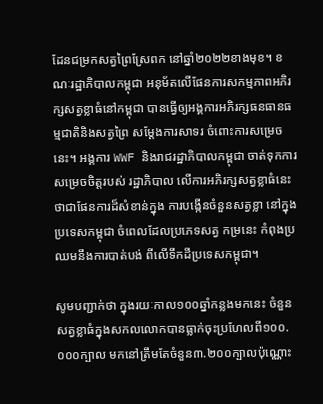ដែនជម្រកសត្វព្រៃស្រែពក នៅឆ្នាំ២០២២ខាងមុខ។ ខណៈរដ្ឋាភិបាលកម្ពុជា អនុម័តលើផែនការសកម្មភាពអភិរក្សសត្វខ្លាធំនៅកម្ពុជា បានធ្វើឲ្យអង្គការអភិរក្សធនធានធម្មជាតិនិងសត្វព្រៃ សម្តែងការសាទរ ចំពោះការសម្រេចនេះ។ អង្គការ WWF និងរាជរដ្ឋាភិបាលកម្ពុជា ចាត់ទុកការសម្រេចចិត្តរបស់ រដ្ឋាភិបាល លើការអភិរក្សសត្វខ្លាធំនេះថាជាផែនការដ៏សំខាន់ក្នុង ការបង្កើនចំនួនសត្វខ្លា នៅក្នុងប្រទេសកម្ពុជា ចំពេលដែលប្រភេទសត្វ កម្រនេះ កំពុងប្រឈមនឹងការបាត់បង់ ពីលើទឹកដីប្រទេសកម្ពុជា។

សូមបញ្ជាក់ថា ក្នុងរយៈកាល១០០ឆ្នាំកន្លងមកនេះ ចំនួនសត្វខ្លាធំក្នុងសកលលោកបានធ្លាក់ចុះប្រហែលពី១០០.០០០ក្បាល មកនៅត្រឹមតែចំនួន៣.២០០ក្បាលប៉ុណ្ណោះ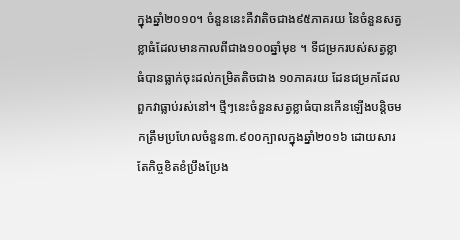ក្នុងឆ្នាំ២០១០។ ចំនួននេះគឺវាតិចជាង៩៥ភាគរយ នៃចំនួនសត្វខ្លាធំដែលមានកាលពីជាង១០០ឆ្នាំមុខ ។ ទីជម្រករបស់សត្វខ្លាធំបានធ្លាក់ចុះដល់កម្រិតតិចជាង ១០ភាគរយ ដែនជម្រកដែលពួកវាធ្លាប់រស់នៅ។ ថ្មីៗនេះចំនួនសត្វខ្លាធំបានកើនឡើងបន្តិចមកត្រឹមប្រហែលចំនួន៣.៩០០ក្បាលក្នុងឆ្នាំ២០១៦ ដោយសារតែកិច្ចខិតខំប្រឹងប្រែង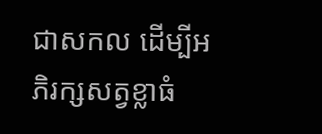ជាសកល ដើម្បីអភិរក្សសត្វខ្លាធំ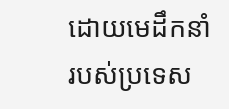ដោយមេដឹកនាំរបស់ប្រទេស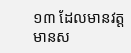១៣ ដែលមានវត្តមានស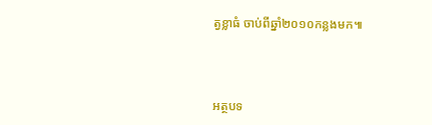ត្វខ្លាធំ ចាប់ពីឆ្នាំ២០១០កន្លងមក៕



អត្ថបទ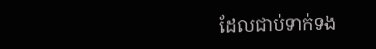ដែលជាប់ទាក់ទង